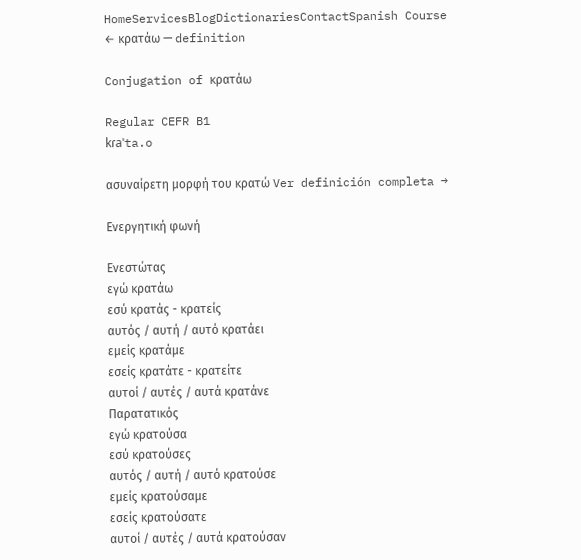HomeServicesBlogDictionariesContactSpanish Course
← κρατάω — definition

Conjugation of κρατάω

Regular CEFR B1
kɾaˈta.o

ασυναίρετη μορφή του κρατώ Ver definición completa →

Ενεργητική φωνή

Ενεστώτας
εγώ κρατάω
εσύ κρατάς - κρατείς
αυτός / αυτή / αυτό κρατάει
εμείς κρατάμε
εσείς κρατάτε - κρατείτε
αυτοί / αυτές / αυτά κρατάνε
Παρατατικός
εγώ κρατούσα
εσύ κρατούσες
αυτός / αυτή / αυτό κρατούσε
εμείς κρατούσαμε
εσείς κρατούσατε
αυτοί / αυτές / αυτά κρατούσαν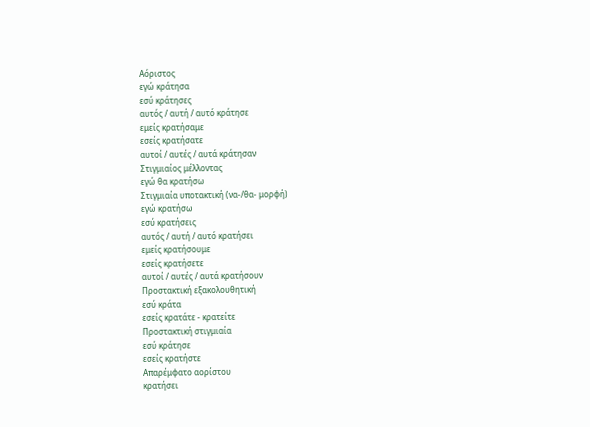Αόριστος
εγώ κράτησα
εσύ κράτησες
αυτός / αυτή / αυτό κράτησε
εμείς κρατήσαμε
εσείς κρατήσατε
αυτοί / αυτές / αυτά κράτησαν
Στιγμιαίος μέλλοντας
εγώ θα κρατήσω
Στιγμιαία υποτακτική (να-/θα- μορφή)
εγώ κρατήσω
εσύ κρατήσεις
αυτός / αυτή / αυτό κρατήσει
εμείς κρατήσουμε
εσείς κρατήσετε
αυτοί / αυτές / αυτά κρατήσουν
Προστακτική εξακολουθητική
εσύ κράτα
εσείς κρατάτε - κρατείτε
Προστακτική στιγμιαία
εσύ κράτησε
εσείς κρατήστε
Απαρέμφατο αορίστου
κρατήσει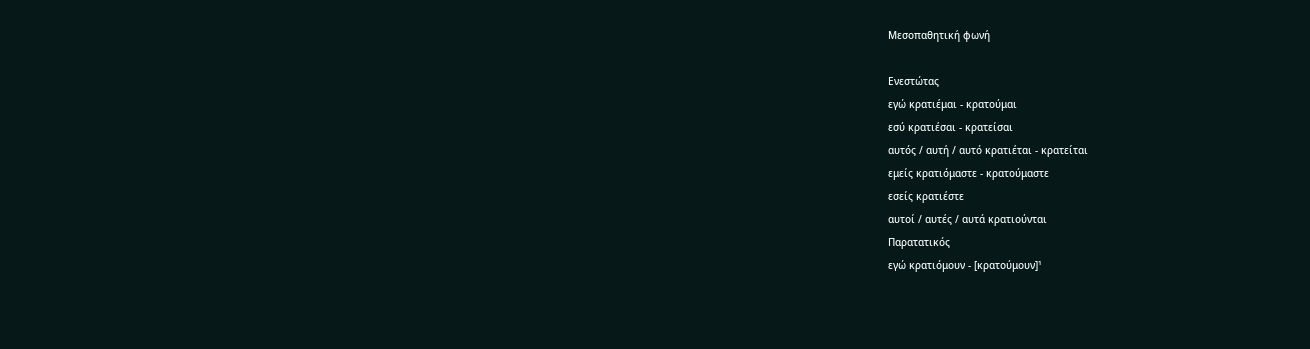Μεσοπαθητική φωνή

Ενεστώτας
εγώ κρατιέμαι - κρατούμαι
εσύ κρατιέσαι - κρατείσαι
αυτός / αυτή / αυτό κρατιέται - κρατείται
εμείς κρατιόμαστε - κρατούμαστε
εσείς κρατιέστε
αυτοί / αυτές / αυτά κρατιούνται
Παρατατικός
εγώ κρατιόμουν - [κρατούμουν]¹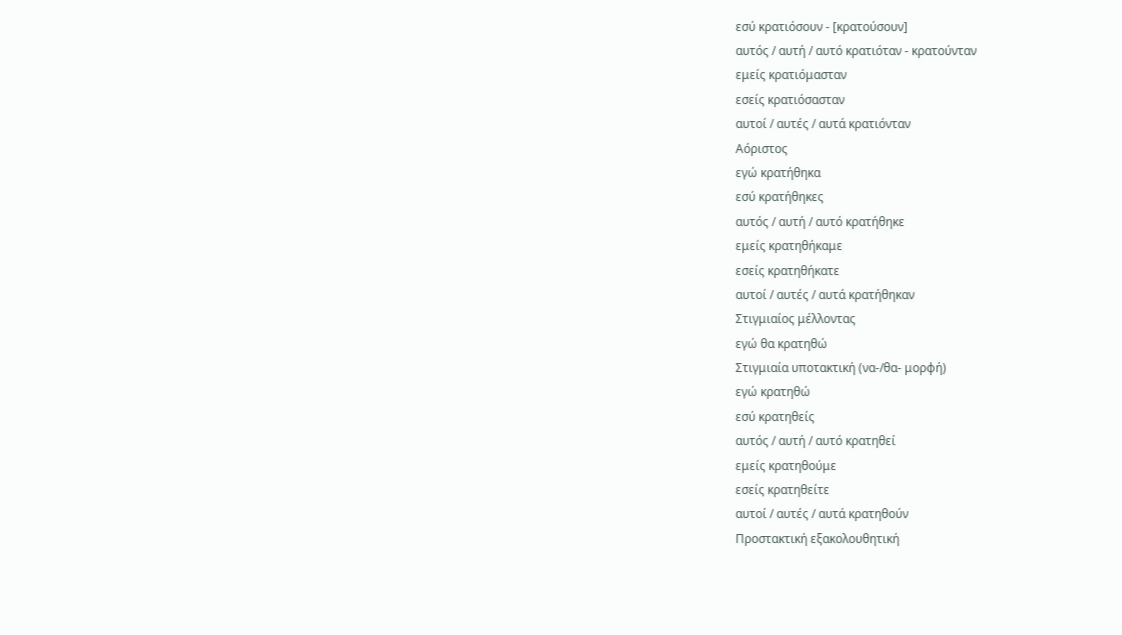εσύ κρατιόσουν - [κρατούσουν]
αυτός / αυτή / αυτό κρατιόταν - κρατούνταν
εμείς κρατιόμασταν
εσείς κρατιόσασταν
αυτοί / αυτές / αυτά κρατιόνταν
Αόριστος
εγώ κρατήθηκα
εσύ κρατήθηκες
αυτός / αυτή / αυτό κρατήθηκε
εμείς κρατηθήκαμε
εσείς κρατηθήκατε
αυτοί / αυτές / αυτά κρατήθηκαν
Στιγμιαίος μέλλοντας
εγώ θα κρατηθώ
Στιγμιαία υποτακτική (να-/θα- μορφή)
εγώ κρατηθώ
εσύ κρατηθείς
αυτός / αυτή / αυτό κρατηθεί
εμείς κρατηθούμε
εσείς κρατηθείτε
αυτοί / αυτές / αυτά κρατηθούν
Προστακτική εξακολουθητική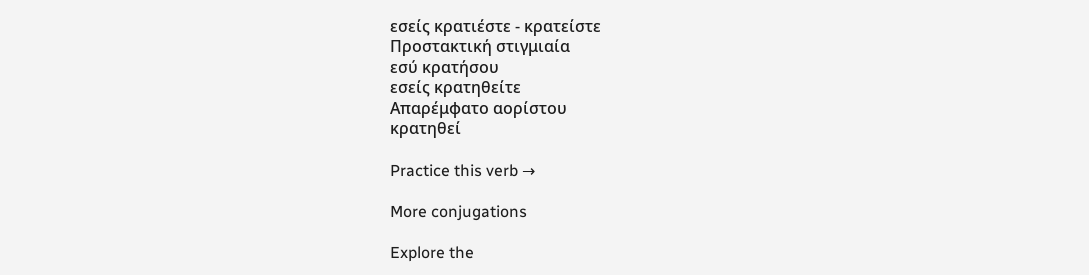εσείς κρατιέστε - κρατείστε
Προστακτική στιγμιαία
εσύ κρατήσου
εσείς κρατηθείτε
Απαρέμφατο αορίστου
κρατηθεί

Practice this verb →

More conjugations

Explore the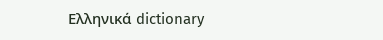Ελληνικά dictionary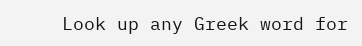Look up any Greek word for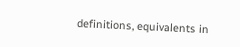definitions, equivalents in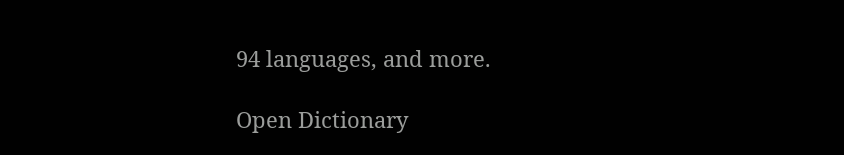94 languages, and more.

Open Dictionary